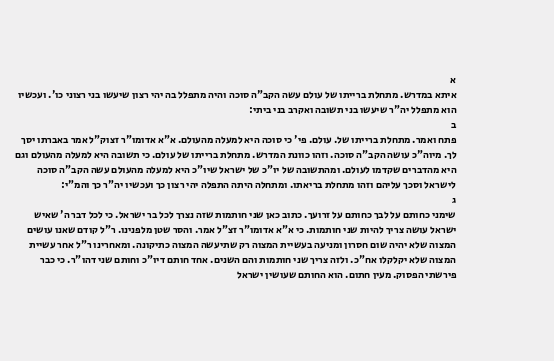א
איתא במדרש. מתחלת ברייתו של עולם עשה הקב"ה סוכה והיה מתפלל בה יהי רצון שיעשו בני רצוני כו'. ועכשיו הוא מתפלל יה"ר שיעשו בני תשובה ואקרב בני ביתי:
ב
פתח ואמר. מתחלת ברייתו של. עולם. פי' כי סוכה היא למעלה מהעולם. א"א אדומו"ר זצוק"ל אמר באברתו יסך לך. מיוה"כ עושה הקב"ה סוכה. וזהו כוונת המדרש. מתחלת ברייתו של עולם. כי תשובה היא למעלה מהעולם וגם היא מהדברים שקדמו לעולם. ומהתשובה של יו"כ של ישראל שיו"כ היא למעלה מהעולם עשה הקב"ה סוכה לישראל וסכך עליהם וזהו מתחלת בריאתו. ומתחלה היתה התפלה יהי רצון כך ועכשיו יה"ר כך והמ"י:
ג
שימני כחותם על לבך כחותם על זרועך. כתוב כאן שני חותמות שזה נצרך לכל בר ישראל. כי לכל דבר ה' שאיש ישראל עושה צריך להיות שני חותמות. כי א"א אדומו"ר זצ"ל אמר. והסר שטן מלפנינו. ר"ל קודם שאנו עושים המצוה שלא יהיה שום חסרון ומניעה בעשיית המצוה רק שתיעשה המצוה כתיקונה. ומאחרינו ר"ל אחר עשיית המצוה שלא יקלקלו אח"כ. ולזה צריך שני חותמות והם השנים. אחד חותם דיו"כ וחותם שני דהו"ר. כי כבר פירשתי הפסוק. מעין חתום. הוא החותם שעושין ישראל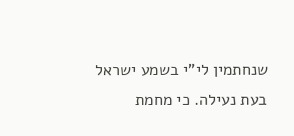שנחתמין לי"י בשמע ישראל בעת נעילה. כי מחמת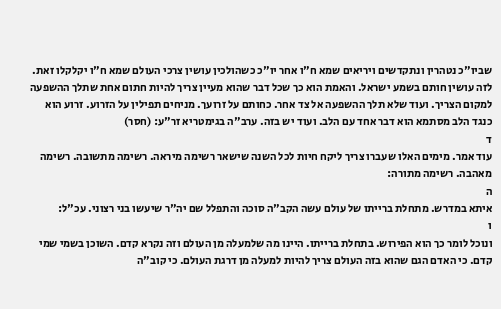שביו"כ נטהרין ונתקדשים ויריאים שמא ח"ו אחר יו"כ כשהולכין עושין צרכי העולם שמא ח"ו יקלקלו זאת. לזה עושין חותם בשמע ישראל. והאמת הוא כך שכל דבר שהוא מעיין צריך להיות חתום אחת שתלך ההשפעה למקום הצריך. ועוד שלא תלך ההשפעה אל צד אחר. כחותם על זרועך. מניחים תפילין על הזרוע. זרוע הוא כנגד הלב מסתמא הוא דבר אחד עם הלב. ועוד יש בזה. ערב"ה בגימטריא זר"ע: (חסר)
ד
עוד אמר. מימים האלו שעברו צריך ליקח חיות לכל השנה שישאר רשימה מיראה. רשימה מתשובה. רשימה מאהבה. רשימה מתורה:
ה
איתא במדרש. מתחלת ברייתו של עולם עשה הקב"ה סוכה והתפלל שם יה"ר שיעשו בני רצוני. עכ"ל:
ו
ונוכל לומר כך הוא הפירוש. בתחלת ברייתו. היינו מה שלמעלה מן העולם וזה נקרא קדם. השוכן בשמי שמי קדם. כי האדם הגם שהוא בזה העולם צריך להיות למעלה מן דרגת העולם. כי קוב"ה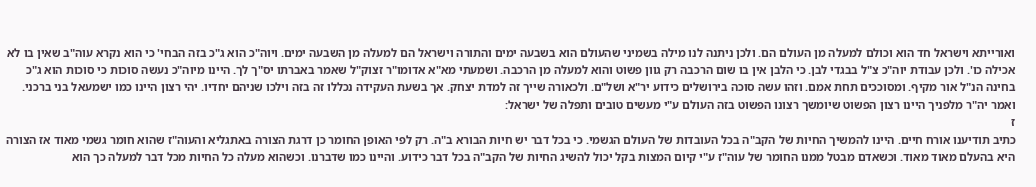ואורייתא וישראל חד הוא וכולם למעלה מן העולם הם. ולכן ניתנה לנו מילה בשמיני שהעולם הוא בשבעה ימים והתורה וישראל הם למעלה מן השבעה ימים. ויוה"כ הוא ג"כ בזה הבחי' כי הוא נקרא עוה"ב שאין בו לא אכילה כו'. ולכן עבודת יוה"כ צ"ל בבגדי לבן. כי הלבן אין בו שום הרכבה רק גוון פשוט והוא למעלה מן הרכבה. ושמעתי מא"א אדומו"ר זצוק"ל שאמר באברתו יס"ך לך. היינו מיוה"כ נעשה סוכות כי סוכות הוא ג"כ בחינה הנ"ל אור מקיף. ומסוככים תחת אמם. וזהו עשה סוכה בירושלים כידוע יר"א ושל"ם. ולכאורה שייך זה למדת יצחק. אך בשעת העקידה נכללו זה בזה וילכו שניהם יחדיו. יהי רצון היינו כמו ישמעאל בני ברכני. ואמר יה"ר מלפניך היינו רצון הפשוט שיומשך רצונו הפשוט בזה העולם ע"י מעשים טובים ותפלה של ישראל:
ז
כתיב תודיענו אורח חיים. היינו להמשיך החיות של הקב"ה בכל העובדות של העולם הגשמי. כי בכל דבר יש חיות הבורא ב"ה. רק לפי האופן החומר כן דרגת הצורה באתגליא והעוה"ז שהוא חומר גשמי מאוד אז הצורה היא בהעלם מאוד מאוד. וכשאדם מבטל ממנו החומר של עוה"ז ע"י קיום המצות בקל יכול להשיג החיות של הקב"ה בכל דבר כידוע. והיינו כמו שדברנו. וכשהוא מעלה כל החיות מכל דבר למעלה כך הוא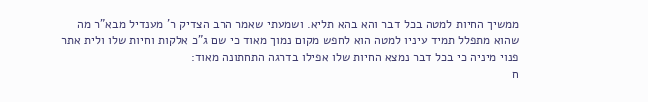ממשיך החיות למטה בכל דבר והא בהא תליא. ושמעתי שאמר הרב הצדיק ר' מענדיל מבא"ר מה שהוא מתפלל תמיד עיניו למטה הוא לחפש מקום נמוך מאוד כי שם ג"כ אלקות וחיות שלו ולית אתר פנוי מיניה כי בכל דבר נמצא החיות שלו אפילו בדרגה התחתונה מאוד:
ח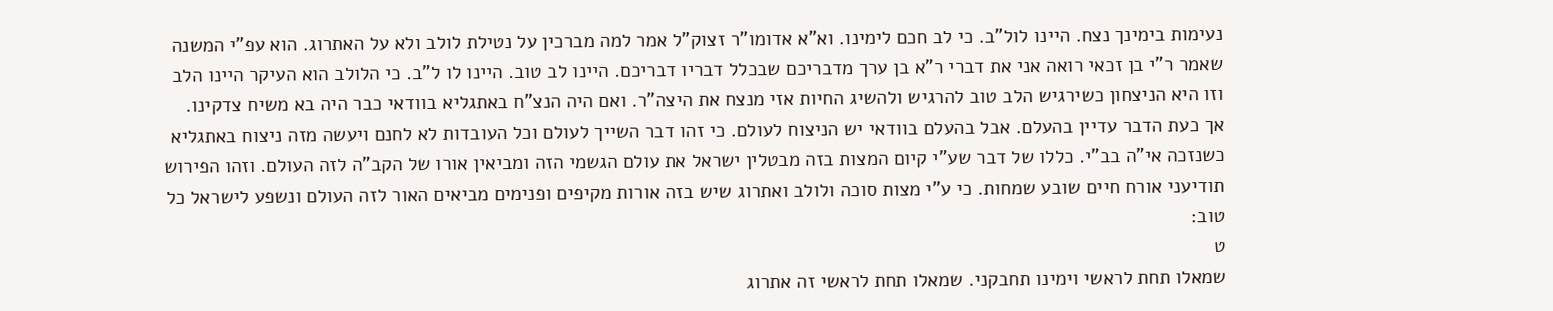נעימות בימינך נצח. היינו לול"ב. כי לב חכם לימינו. וא"א אדומו"ר זצוק"ל אמר למה מברכין על נטילת לולב ולא על האתרוג. הוא עפ"י המשנה שאמר ר"י בן זכאי רואה אני את דברי ר"א בן ערך מדבריכם שבכלל דבריו דבריכם. היינו לב טוב. היינו לו ל"ב. כי הלולב הוא העיקר היינו הלב וזו היא הניצחון כשירגיש הלב טוב להרגיש ולהשיג החיות אזי מנצח את היצה"ר. ואם היה הנצ"ח באתגליא בוודאי כבר היה בא משיח צדקינו. אך כעת הדבר עדיין בהעלם. אבל בהעלם בוודאי יש הניצוח לעולם. כי זהו דבר השייך לעולם וכל העובדות לא לחנם ויעשה מזה ניצוח באתגליא כשנזכה אי"ה בב"י. כללו של דבר שע"י קיום המצות בזה מבטלין ישראל את עולם הגשמי הזה ומביאין אורו של הקב"ה לזה העולם. וזהו הפירוש תודיעני אורח חיים שובע שמחות. כי ע"י מצות סוכה ולולב ואתרוג שיש בזה אורות מקיפים ופנימים מביאים האור לזה העולם ונשפע לישראל כל טוב:
ט
שמאלו תחת לראשי וימינו תחבקני. שמאלו תחת לראשי זה אתרוג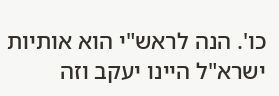כו'. הנה לראש"י הוא אותיות ישרא"ל היינו יעקב וזה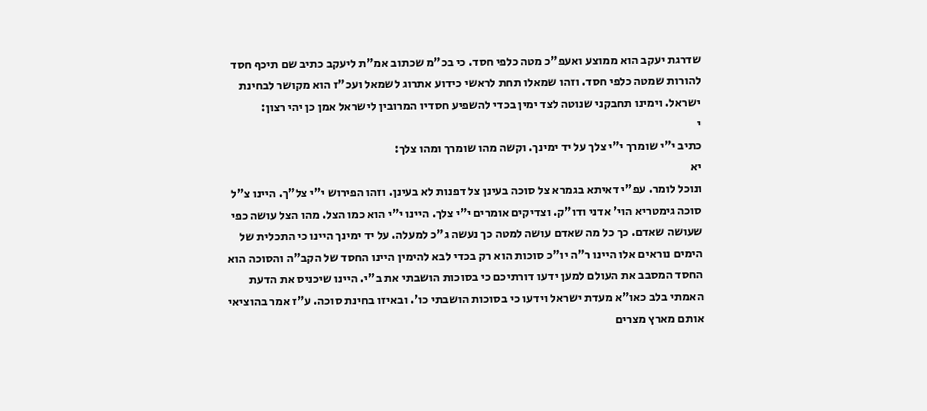שדרגת יעקב הוא ממוצע ואעפ"כ מטה כלפי חסד. כי בכ"מ שכתוב אמ"ת ליעקב כתיב שם תיכף חסד להורות שמטה כלפי חסד. וזהו שמאלו תחת לראשי כידוע אתרוג לשמאל ועכ"ז הוא מקושר לבחינת ישראל. וימינו תחבקני שנוטה לצד ימין בכדי להשפיע חסדיו המרובין לישראל אמן כן יהי רצון:
י
כתיב י"י שומרך י"י צלך על יד ימינך. וקשה מהו שומרך ומהו צלך:
יא
ונוכל לומר. עפ"י דאיתא בגמרא צל סוכה בעינן צל דפנות לא בעינן. וזהו הפירוש י"י צל"ך. היינו צ"ל סוכה גימטריא הוי' אדני ודו"ק. וצדיקים אומרים י"י צלך. היינו י"י הוא כמו הצל. מהו הצל עושה כפי שעושה שאדם. כך כל מה שאדם עושה למטה כך נעשה ג"כ למעלה. על יד ימינך היינו כי התכלית של הימים נוראים אלו היינו ר"ה יו"כ סוכות הוא רק בכדי לבא להימין היינו החסד של הקב"ה והסוכה הוא החסד המסבב את העולם למען ידעו דורתיכם כי בסוכות הושבתי את ב"י. היינו שיכניס את הדעת האמתי בלב כאו"א מעדת ישראל וידעו כי בסוכות הושבתי כו'. ובאיזו בחינת סוכה. ע"ז אמר בהוציאי אותם מארץ מצרים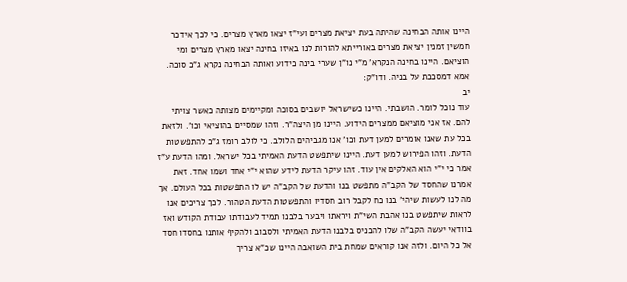היינו אותה הבחינה שהיתה בעת יציאת מצרים ועי"ז יצאו מארץ מצרים. כי לכך אידכר חמשין זמנין יציאת מצרים באורייתא להורות לנו באיזו בחינה יצאו מארץ מצרים ומי הוציאם. היינו בחינה הנקרא' מ"י נו"ן שערי בינה כידוע ואותה הבחינה נקרא ג"כ סוכה. אמא דמסככת על בניה. ודו"ק:
יב
עוד נוכל לומר. הושבתי. היינו כשישראל יושבים בסוכה ומקיימים מצותה כאשר צויתי להם. אז אני מוציאם ממצרים הידוע. היינו מן היצה"ר. וזהו שמסיים בהוציאי וכו'. ולזאת בכל עת שאנו אומרים למען דעת וכו' אנו מגביהים הלולב. כי לולב רומז ג"כ להתפשטות הדעת. וזהו הפירוש למען דעת. היינו שיתפשט הדעת האמיתי בכל ישראל. ומהו הדעת ע"ז אמר כי י"י הוא האלקים אין עוד. זהו עיקר הדעת לידע שהוא י"י אחד ושמו אחד. זאת אמרנו שהחסד של הקב"ה מתפשט בנו והדעת של הקב"ה יש לו התפשטות בכל העולם. אך מה לנו לעשות שיהי' בנו כח לקבל רוב חסדיו והתפשטות הדעת הטהור. לכך צריכים אנו לראות שיתפשט בנו אהבת השי"ת ויראתו ויבער בלבנו תמיד לעבודתו עבודת הקודש ואז בוודאי יעשה הקב"ה שלו להכניס בלבנו הדעת האמיתי ולסבוב ולהקיף אותנו בחסדו חסד אל כל היום. ולזה אנו קוראים שמחת בית השואבה היינו שכ"א צריך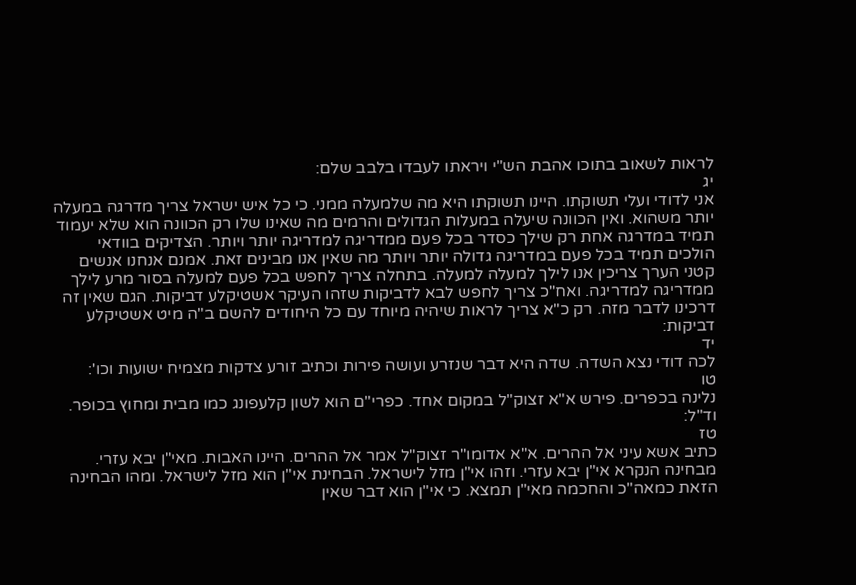לראות לשאוב בתוכו אהבת הש"י ויראתו לעבדו בלבב שלם:
יג
אני לדודי ועלי תשוקתו. היינו תשוקתו היא מה שלמעלה ממני. כי כל איש ישראל צריך מדרגה במעלה יותר משהוא. ואין הכוונה שיעלה במעלות הגדולים והרמים מה שאינו שלו רק הכוונה הוא שלא יעמוד תמיד במדרגה אחת רק שילך כסדר בכל פעם ממדריגה למדריגה יותר ויותר. הצדיקים בוודאי הולכים תמיד בכל פעם במדריגה גדולה יותר ויותר מה שאין אנו מבינים זאת. אמנם אנחנו אנשים קטני הערך צריכין אנו לילך למעלה למעלה. בתחלה צריך לחפש בכל פעם למעלה בסור מרע לילך ממדריגה למדריגה. ואח"כ צריך לחפש לבא לדביקות שזהו העיקר אשטיקלע דביקות. הגם שאין זה דרכינו לדבר מזה. רק כ"א צריך לראות שיהיה מיוחד עם כל היחודים להשם ב"ה מיט אשטיקלע דביקות:
יד
לכה דודי נצא השדה. שדה היא דבר שנזרע ועושה פירות וכתיב זורע צדקות מצמיח ישועות וכו':
טו
נלינה בכפרים. פירש א"א זצוק"ל במקום אחד. כפרי"ם הוא לשון קלעפונג כמו מבית ומחוץ בכופר. וד"ל:
טז
כתיב אשא עיני אל ההרים. א"א אדומו"ר זצוק"ל אמר אל ההרים. היינו האבות. מאי"ן יבא עזרי. מבחינה הנקרא אי"ן יבא עזרי. וזהו אי"ן מזל לישראל. הבחינת אי"ן הוא מזל לישראל. ומהו הבחינה הזאת כמאה"כ והחכמה מאי"ן תמצא. כי אי"ן הוא דבר שאין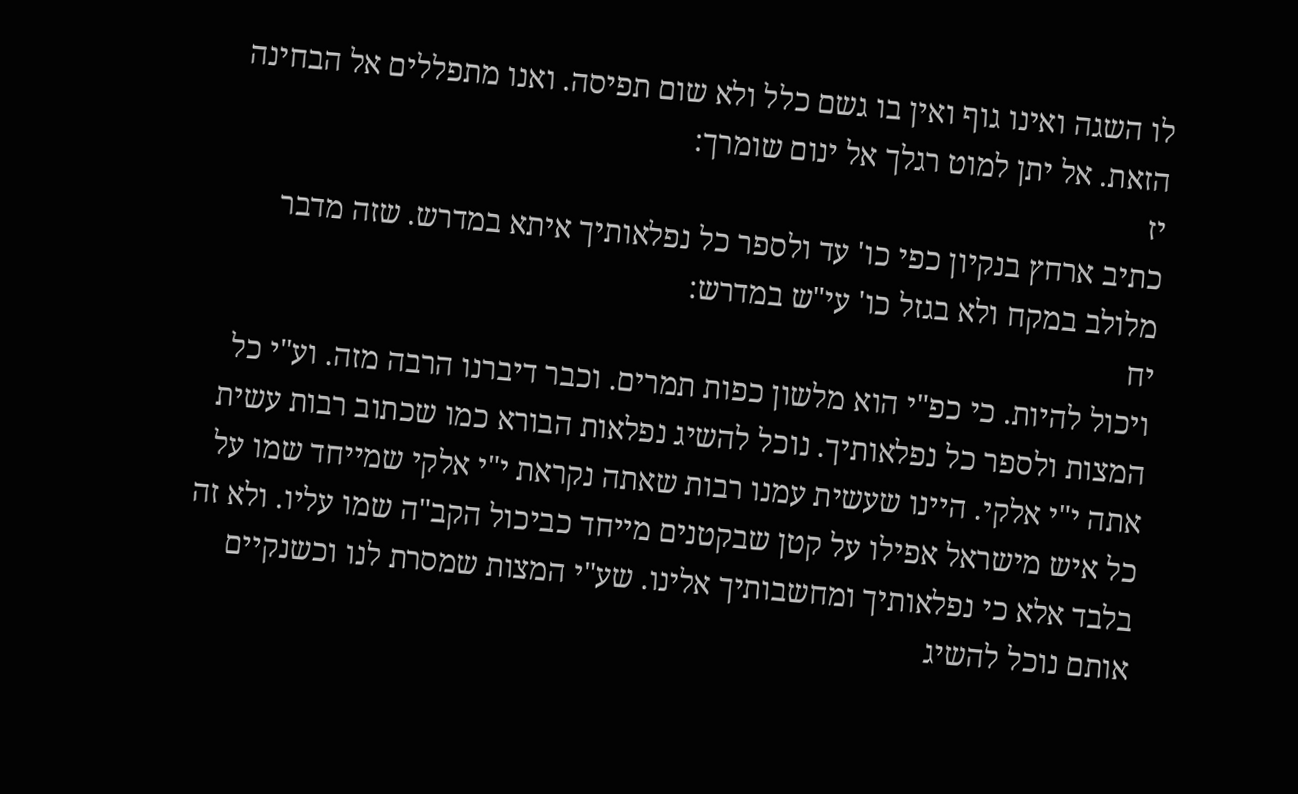לו השגה ואינו גוף ואין בו גשם כלל ולא שום תפיסה. ואנו מתפללים אל הבחינה הזאת. אל יתן למוט רגלך אל ינום שומרך:
יז
כתיב ארחץ בנקיון כפי כו' עד ולספר כל נפלאותיך איתא במדרש. שזה מדבר מלולב במקח ולא בגזל כו' עי"ש במדרש:
יח
ויכול להיות. כי כפ"י הוא מלשון כפות תמרים. וכבר דיברנו הרבה מזה. וע"י כל המצות ולספר כל נפלאותיך. נוכל להשיג נפלאות הבורא כמו שכתוב רבות עשית אתה י"י אלקי. היינו שעשית עמנו רבות שאתה נקראת י"י אלקי שמייחד שמו על כל איש מישראל אפילו על קטן שבקטנים מייחד כביכול הקב"ה שמו עליו. ולא זה בלבד אלא כי נפלאותיך ומחשבותיך אלינו. שע"י המצות שמסרת לנו וכשנקיים אותם נוכל להשיג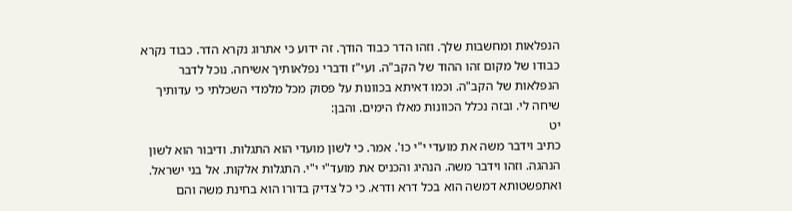הנפלאות ומחשבות שלך. וזהו הדר כבוד הודך. זה ידוע כי אתרוג נקרא הדר. כבוד נקרא כבודו של מקום זהו ההוד של הקב"ה. ועי"ז ודברי נפלאותיך אשיחה. נוכל לדבר הנפלאות של הקב"ה. וכמו דאיתא בכוונות על פסוק מכל מלמדי השכלתי כי עדותיך שיחה לי. ובזה נכלל הכוונות מאלו הימים. והבן:
יט
כתיב וידבר משה את מועדי י"י כו'. אמר. כי לשון מועדי הוא התגלות. ודיבור הוא לשון הנהגה. וזהו וידבר משה. הנהיג והכניס את מועד"י י"י. התגלות אלקות. אל בני ישראל. ואתפשטותא דמשה הוא בכל דרא ודרא. כי כל צדיק בדורו הוא בחינת משה והם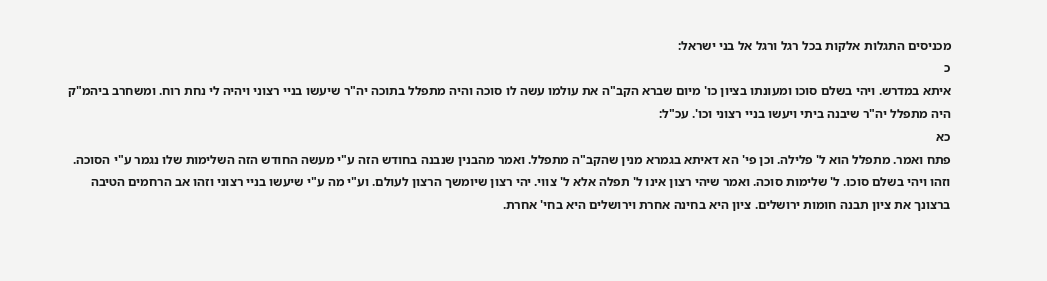מכניסים התגלות אלקות בכל רגל ורגל אל בני ישראל:
כ
איתא במדרש. ויהי בשלם סוכו ומעונתו בציון כו' מיום שברא הקב"ה את עולמו עשה לו סוכה והיה מתפלל בתוכה יה"ר שיעשו בניי רצוני ויהיה לי נחת רוח. ומשחרב ביהמ"ק היה מתפלל יה"ר שיבנה ביתי ויעשו בניי רצוני וכו'. עכ"ל:
כא
פתח ואמר. מתפלל הוא ל' פלילה. וכן פי' הא דאיתא בגמרא מנין שהקב"ה מתפלל. ואמר מהבנין שנבנה בחודש הזה ע"י מעשה החודש הזה השלימות שלו נגמר ע"י הסוכה. וזהו ויהי בשלם סוכו. ל' שלימות סוכה. ואמר שיהי רצון אינו ל' תפלה אלא ל' צווי. יהי רצון שיומשך הרצון לעולם. וע"י מה ע"י שיעשו בניי רצוני וזהו אב הרחמים הטיבה ברצונך את ציון תבנה חומות ירושלים. ציון היא בחינה אחרת וירושלים היא בחי' אחרת.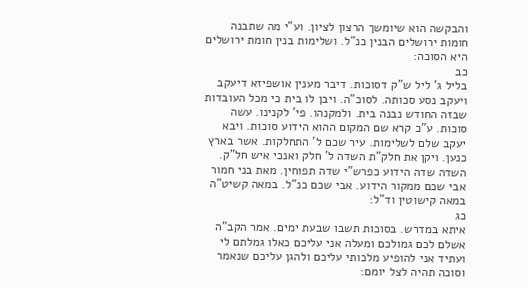והבקשה הוא שיומשך הרצון לציון. וע"י מה שתבנה חומות ירושלים הבנין כנ"ל. ושלימות בנין חומת ירושלים היא הסוכה:
כב
בליל ג' ליל ש"ק דסוכות. דיבר מענין אושפיזא דיעקב ויעקב נסע סכותה. לסוכ"ה. ויבן לו בית כי מכל העובדות שבזה החודש נבנה בית. ולמקנהו. פי' לקנינו. עשה סוכות. ע"כ קרא שם המקום ההוא הידוע סוכות. ויבא יעקב שלם לשלימות. עיר שכם ל' התחלקות. אשר בארץ כנען. ויקן את חלק"ת השדה ל' חלק ואנכי איש חל"ק. השדה שדה הידוע כפרש"י שדה תפוחין. מאת בני חמור אבי שכם ממקור הידוע. אבי שכם כנ"ל. במאה קשיט"ה במאה קישוטין וד"ל:
כג
איתא במדרש. בסוכות תשבו שבעת ימים. אמר הקב"ה אשלם לכם גמולכם ומעלה אני עליכם כאלו גמלתם לי ועתיד אני להופיע מלכותי עליכם ולהגן עליכם שנאמר וסוכה תהיה לצל יומם: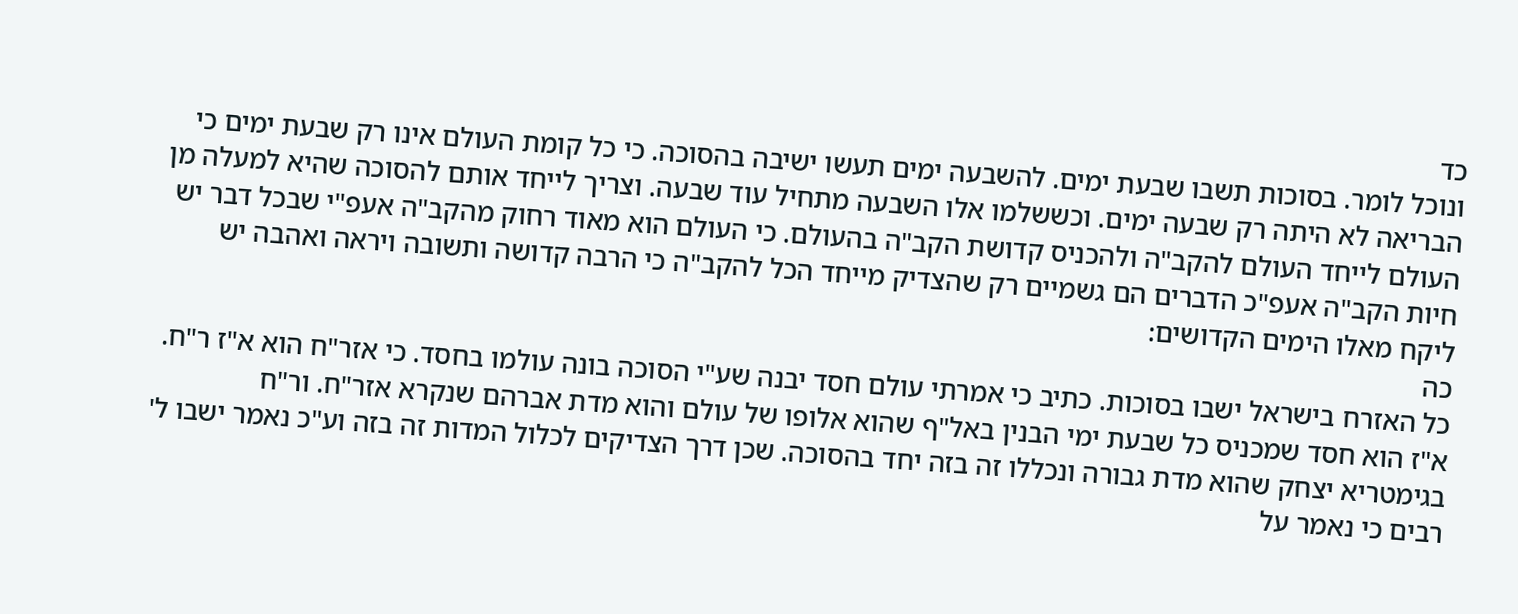כד
ונוכל לומר. בסוכות תשבו שבעת ימים. להשבעה ימים תעשו ישיבה בהסוכה. כי כל קומת העולם אינו רק שבעת ימים כי הבריאה לא היתה רק שבעה ימים. וכששלמו אלו השבעה מתחיל עוד שבעה. וצריך לייחד אותם להסוכה שהיא למעלה מן העולם לייחד העולם להקב"ה ולהכניס קדושת הקב"ה בהעולם. כי העולם הוא מאוד רחוק מהקב"ה אעפ"י שבכל דבר יש חיות הקב"ה אעפ"כ הדברים הם גשמיים רק שהצדיק מייחד הכל להקב"ה כי הרבה קדושה ותשובה ויראה ואהבה יש ליקח מאלו הימים הקדושים:
כה
כל האזרח בישראל ישבו בסוכות. כתיב כי אמרתי עולם חסד יבנה שע"י הסוכה בונה עולמו בחסד. כי אזר"ח הוא א"ז ר"ח. א"ז הוא חסד שמכניס כל שבעת ימי הבנין באל"ף שהוא אלופו של עולם והוא מדת אברהם שנקרא אזר"ח. ור"ח בגימטריא יצחק שהוא מדת גבורה ונכללו זה בזה יחד בהסוכה. שכן דרך הצדיקים לכלול המדות זה בזה וע"כ נאמר ישבו ל' רבים כי נאמר על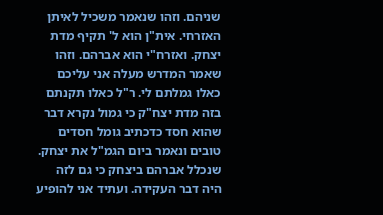שניהם. וזהו שנאמר משכיל לאיתן האזרחי. אית"ן הוא ל' תקיף מדת יצחק. ואזרח"י הוא אברהם. וזהו שאמר המדרש מעלה אני עליכם כאלו גמלתם לי. ר"ל כאלו תקנתם בזה מדת יצח"ק כי גמול נקרא דבר שהוא חסד כדכתיב גומל חסדים טובים ונאמר ביום הגמ"ל את יצחק. שנכלל אברהם ביצחק כי גם לזה היה דבר העקידה. ועתיד אני להופיע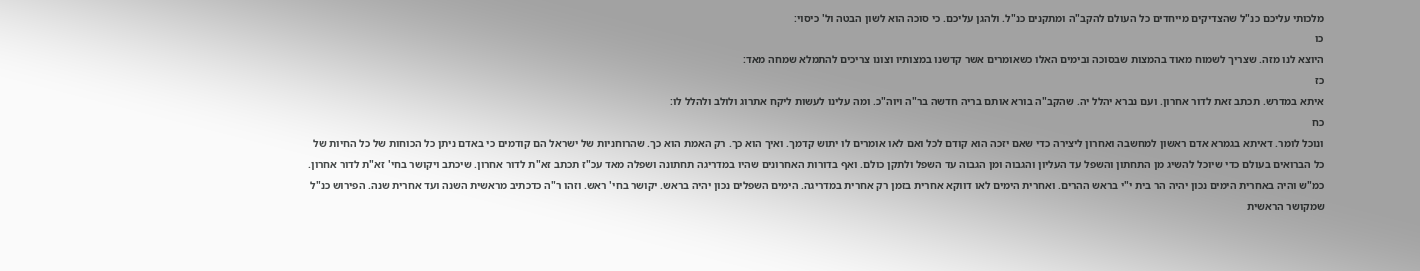מלכותי עליכם כנ"ל שהצדיקים מייחדים כל העולם להקב"ה ומתקנים כנ"ל. ולהגן עליכם. כי סוכה הוא לשון הבטה ול' כיסוי:
כו
היוצא לנו מזה. שצריך לשמוח מאוד בהמצות שבסוכה ובימים האלו כשאומרים אשר קדשנו במצותיו וצונו צריכים להתמלא שמחה מאד:
כז
איתא במדרש. תכתב זאת לדור אחרון. ועם נברא יהלל יה. שהקב"ה בורא אותם בריה חדשה בר"ה ויוה"כ. ומה עלינו לעשות ליקח אתרוג ולולב ולהלל לו:
כח
ונוכל לומר. דאיתא בגמרא אדם ראשון למחשבה ואחרון ליצירה כדי שאם יזכה הוא קודם לכל ואם לאו אומרים לו יתוש קדמך. ואיך הוא כך. רק האמת הוא כך. שהרוחניות של ישראל הם קודמים כי באדם ניתן כל הכוחות של כל החיות של כל הברואים בעולם כדי שיוכל להשיג מן התחתון והשפל עד העליון והגבוה ומן הגבוה עד השפל ולתקן כולם. ואף בדורות האחרונים שהיו במדריגה תחתונה ושפלה מאד עכ"ז תכתב זא"ת לדור אחרון. שיכתב ויקושר בחי' זא"ת לדור אחרון. כמ"ש והיה באחרית הימים נכון יהיה הר בית י"י בראש ההרים. ואחרית הימים לאו דווקא אחרית בזמן רק אחרית במדריגה. הימים השפלים נכון יהיה בראש. יקושר בחי' ראש. וזהו ר"ה כדכתיב מראשית השנה ועד אחרית שנה. הפירוש כנ"ל שמקושר הראשית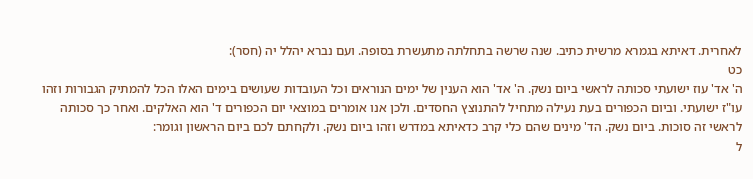לאחרית. דאיתא בגמרא מרשית כתיב. שנה שרשה בתחלתה מתעשרת בסופה. ועם נברא יהלל יה (חסר):
כט
ה' אד' עוז ישועתי סכותה לראשי ביום נשק. ה' אד' הוא הענין של ימים הנוראים וכל העובדות שעושים בימים האלו הכל להמתיק הגבורות וזהו עו"ז ישועתי. וביום הכפורים בעת נעילה מתחיל להתנוצץ החסדים. ולכן אנו אומרים במוצאי יום הכפורים ד' הוא האלקים. ואחר כך סכותה לראשי זה סוכות. ביום נשק. הד' מינים שהם כלי קרב כדאיתא במדרש וזהו ביום נשק. ולקחתם לכם ביום הראשון וגומר:
ל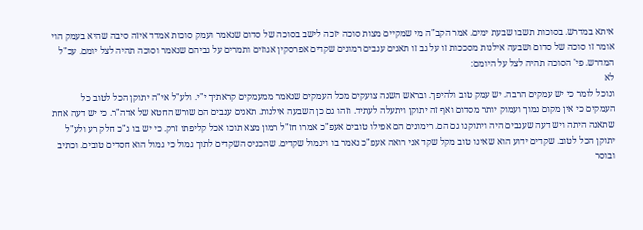איתא במדרש. בסוכות תשבו שבעת ימים. אמר הקב"ה מי שמקיים מצות סוכה יזכה לישב בסוכה של סדום שנאמר ועמק סוכות אמדד איזה סיבה שהיא בעמק הוי אומר זו סוכה של סדום ושבעה אילנות מסככות זו על גב זו תאנים ענבים רמונים שקדים אפרסקין אגוזים ותמרים על גביהם שנאמר וסוכה תהיה לצל יומם. עכ"ל המדרש. פי' הסוכה תהיה לצל על היומם:
לא
ונוכל לומר כי יש עמקים הרבה. יש עמק טוב ולהיפך. ובראש השנה צועקים מכל העמקים שנאמר ממעמקים קראתיך י"י. ולע"ל אי"ה יתוקן הכל לטוב כל העמקים כי אין מקום נמוך ועמוק יותר מסדום ואף זה יתוקן ויתעלה לעתיד. וזהו גם כן השבעה אילנות. תאנים ענבים הם שורש החטא של אדה"ר. כי יש דעה אחת שתאנה היתה ויש דעה שענבים היה ויתוקנו גם הם. רימונים הם אפילו טובים אעפ"כ אמרו חז"ל רמון מצא תוכו אכל קליפתו זרק. כי יש בו ג"כ חלק רע ולע"ל יתוקן הכל לטוב. שקדים ידוע הוא שאינו טוב מקל שקד אני רואה אעפ"כ נאמר בו ויגמול שקדים. שהכניס השקדים לתוך גמול כי גמול הוא חסדים טובים. וכתיב ובוסר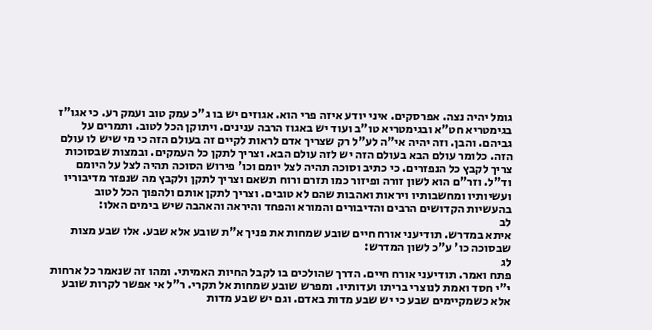גומל יהיה נצה. אפרסקים. איני יודע איזה פרי הוא. אגוזים יש בו ג"כ עמק טוב ועמק רע. כי אגו"ז בגימטריא חט"א ובגימטריא טו"ב ועוד יש באגוז הרבה ענינים. ויתוקן הכל לטוב. ותמרים על גביהם. והבן. וזה יהיה אי"ה לע"ל רק שצריך אדם לראות לקיים זה בעולם הזה כי מי שיש לו עולם הזה. כלומר עולם הבא בעולם הזה יש לזה עולם הבא. וצריך לתקן כל העמקים. ובמצות שבסוכות צריך לקבץ כל הנפזרים. כי כתיב וסוכה תהיה לצל יומם וכו' פירוש הסוכה תהיה לצל על היומם וד"ל. וזר"ם הוא לשון זורה ופיזור כמו תזרם ורוח תשאם וצריך לתקן ולקבץ מה שנפזר מדיבוריו ועשיותיו ומחשבותיו ויראות ואהבות שהם לא טובים. וצריך לתקן אותם ולהפוך הכל לטוב בהעשיות הקדושים הרבים והדיבורים והמורא והפחד והיראה והאהבה שיש בימים האלו:
לב
איתא במדרש. תודיעני אורח חיים שובע שמחות את פניך א"ת שובע אלא שבע. אלו שבע מצות שבסוכה כו' ע"כ לשון המדרש:
לג
פתח ואמר. תודיעני אורח חיים. הדרך שהולכים בו לקבל החיות האמיתי. ומהו זה שנאמר כל ארחות י"י חסד ואמת לנוצרי בריתו ועדותיו. ומפרש שובע שמחות אל תקרי. ר"ל אי אפשר לקרות שובע אלא כשמקיימים שבע כי יש שבע מדות באדם. וגם יש שבע מדות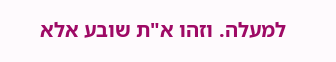למעלה. וזהו א"ת שובע אלא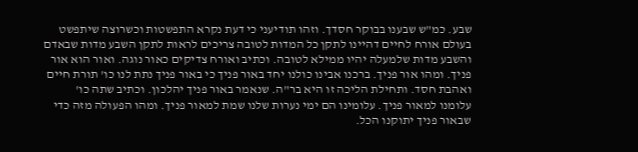שבע. כמ"ש שבענו בבוקר חסדך. וזהו תודיעני כי דעת נקרא התפשטות וכשרוצה שיתפשט בעולם אורח לחיים דהיינו לתקן כל המדות לטובה צריכים לראות לתקן השבע מדות שבאדם והשבע מדות שלמעלה יהיו ממילא לטובה. וכתיב ואורח צדיקים כאור נוגה. ואור הוא אור פניך. ומהו אור פניך. ברכנו אבינו כולנו יחד באור פניך כי באור פניך נתת לנו כו' תורת חיים ואהבת חסד. ותחילת הליכה זו היא בר"ה. שנאמר באור פניך יהלכון. וכתיב שתה כו' עלומנו למאור פניך. עלומינו הם ימי נערות שלנו שמת למאור פניך. ומהו הפעולה מזה כדי שבאור פניך יתוקנו הכל.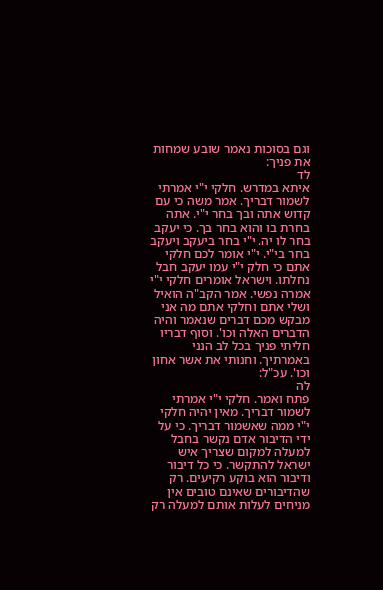וגם בסוכות נאמר שובע שמחות את פניך:
לד
איתא במדרש. חלקי י"י אמרתי לשמור דבריך. אמר משה כי עם קדוש אתה ובך בחר י"י. אתה בחרת בו והוא בחר בך. כי יעקב בחר לו יה. י"י בחר ביעקב ויעקב בחר בי"י. י"י אומר לכם חלקי אתם כי חלק י"י עמו יעקב חבל נחלתו. וישראל אומרים חלקי י"י אמרה נפשי. אמר הקב"ה הואיל ושלי אתם וחלקי אתם מה אני מבקש מכם דברים שנאמר והיה הדברים האלה וכו'. וסוף דבריו חליתי פניך בכל לב הנני באמרתיך. וחנותי את אשר אחון וכו'. עכ"ל:
לה
פתח ואמר. חלקי י"י אמרתי לשמור דבריך. מאין יהיה חלקי י"י ממה שאשמור דבריך. כי על ידי הדיבור אדם נקשר בחבל למעלה למקום שצריך איש ישראל להתקשר. כי כל דיבור ודיבור הוא בוקע רקיעים. רק שהדיבורים שאינם טובים אין מניחים לעלות אותם למעלה רק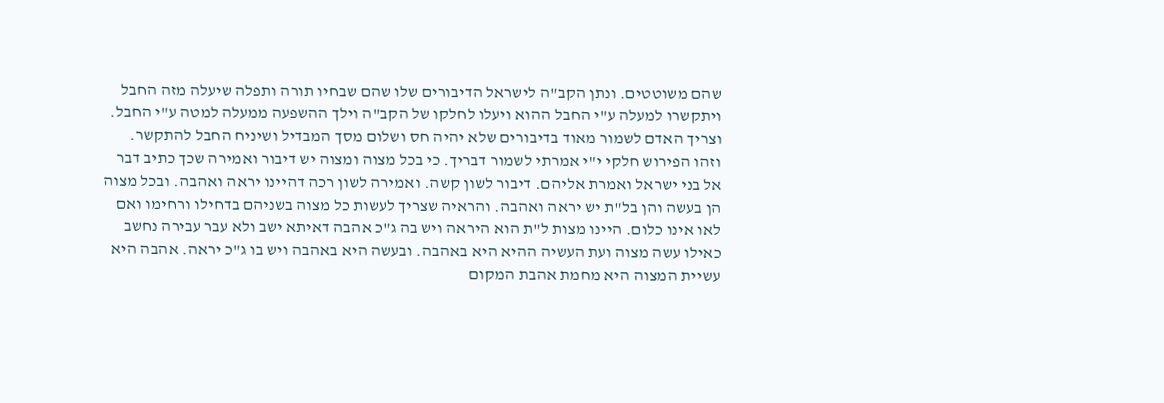שהם משוטטים. ונתן הקב"ה לישראל הדיבורים שלו שהם שבחיו תורה ותפלה שיעלה מזה החבל ויתקשרו למעלה ע"י החבל ההוא ויעלו לחלקו של הקב"ה וילך ההשפעה ממעלה למטה ע"י החבל. וצריך האדם לשמור מאוד בדיבורים שלא יהיה חס ושלום מסך המבדיל ושיניח החבל להתקשר. וזהו הפירוש חלקי י"י אמרתי לשמור דבריך. כי בכל מצוה ומצוה יש דיבור ואמירה שכך כתיב דבר אל בני ישראל ואמרת אליהם. דיבור לשון קשה. ואמירה לשון רכה דהיינו יראה ואהבה. ובכל מצוה הן בעשה והן בל"ת יש יראה ואהבה. והראיה שצריך לעשות כל מצוה בשניהם בדחילו ורחימו ואם לאו אינו כלום. היינו מצות ל"ת הוא היראה ויש בה ג"כ אהבה דאיתא ישב ולא עבר עבירה נחשב כאילו עשה מצוה ועת העשיה ההיא היא באהבה. ובעשה היא באהבה ויש בו ג"כ יראה. אהבה היא עשיית המצוה היא מחמת אהבת המקום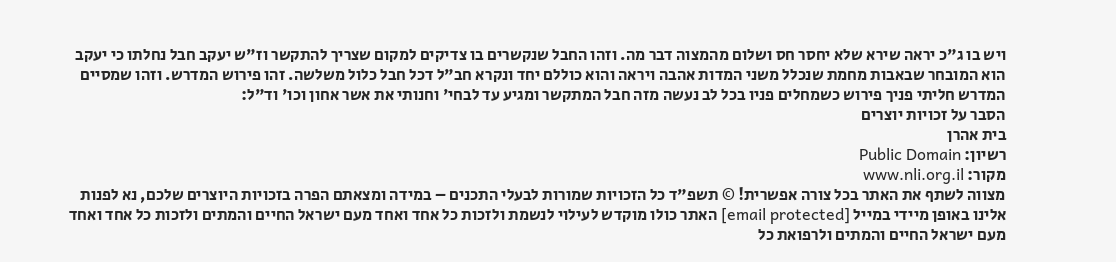ויש בו ג"כ יראה שירא שלא יחסר חס ושלום מהמצוה דבר מה. וזהו החבל שנקשרים בו צדיקים למקום שצריך להתקשר וז"ש יעקב חבל נחלתו כי יעקב הוא המובחר שבאבות מחמת שנכלל משני המדות אהבה ויראה והוא כוללם יחד ונקרא חב"ל דכל חבל כלול משלשה. זהו פירוש המדרש. וזהו שמסיים המדרש חליתי פניך פירוש כשמחלים פניו בכל לב נעשה מזה חבל המתקשר ומגיע עד לבחי' וחנותי את אשר אחון וכו' וד"ל:
הסבר על זכויות יוצרים
בית אהרן
רשיון: Public Domain
מקור: www.nli.org.il
מצווה לשתף את האתר בכל צורה אפשרית! © תשפ"ד כל הזכויות שמורות לבעלי התכנים – במידה ומצאתם הפרה בזכויות היוצרים שלכם, נא לפנות אלינו באופן מיידי במייל [email protected] האתר כולו מוקדש לעילוי לנשמת ולזכות כל אחד ואחד מעם ישראל החיים והמתים ולזכות כל אחד ואחד מעם ישראל החיים והמתים ולרפואת כל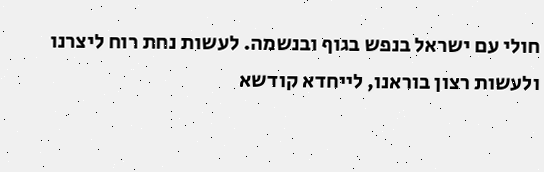חולי עם ישראל בנפש בגוף ובנשמה. לעשות נחת רוח ליצרנו ולעשות רצון בוראנו, לייחדא קודשא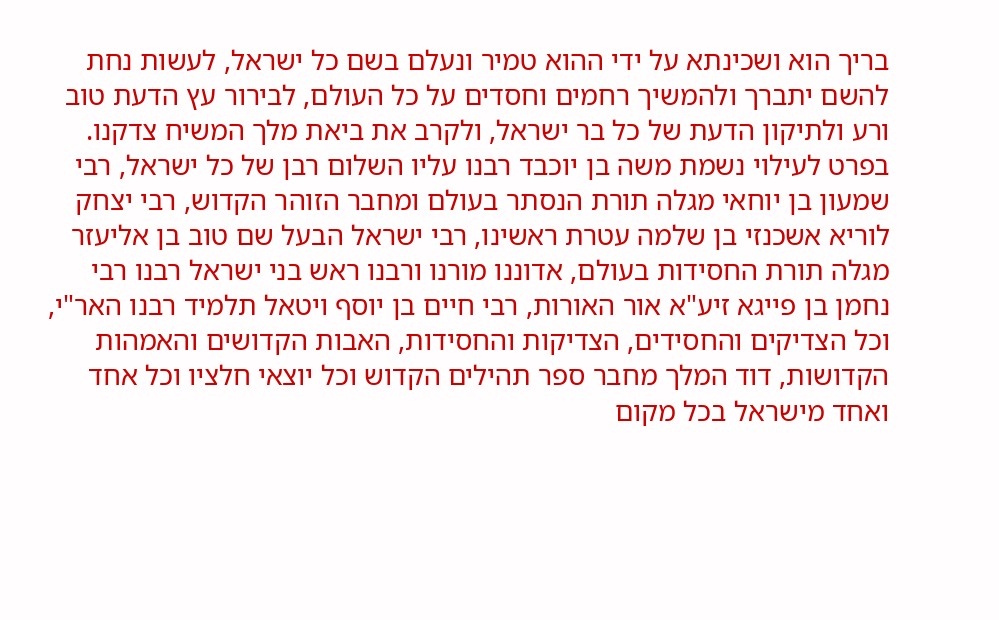בריך הוא ושכינתא על ידי ההוא טמיר ונעלם בשם כל ישראל, לעשות נחת להשם יתברך ולהמשיך רחמים וחסדים על כל העולם, לבירור עץ הדעת טוב ורע ולתיקון הדעת של כל בר ישראל, ולקרב את ביאת מלך המשיח צדקנו. בפרט לעילוי נשמת משה בן יוכבד רבנו עליו השלום רבן של כל ישראל, רבי שמעון בן יוחאי מגלה תורת הנסתר בעולם ומחבר הזוהר הקדוש, רבי יצחק לוריא אשכנזי בן שלמה עטרת ראשינו, רבי ישראל הבעל שם טוב בן אליעזר מגלה תורת החסידות בעולם, אדוננו מורנו ורבנו ראש בני ישראל רבנו רבי נחמן בן פייגא זיע"א אור האורות, רבי חיים בן יוסף ויטאל תלמיד רבנו האר"י, וכל הצדיקים והחסידים, הצדיקות והחסידות, האבות הקדושים והאמהות הקדושות, דוד המלך מחבר ספר תהילים הקדוש וכל יוצאי חלציו וכל אחד ואחד מישראל בכל מקום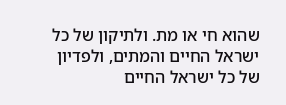שהוא חי או מת. ולתיקון של כל ישראל החיים והמתים, ולפדיון של כל ישראל החיים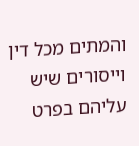והמתים מכל דין וייסורים שיש עליהם בפרט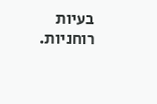בעיות רוחניות.